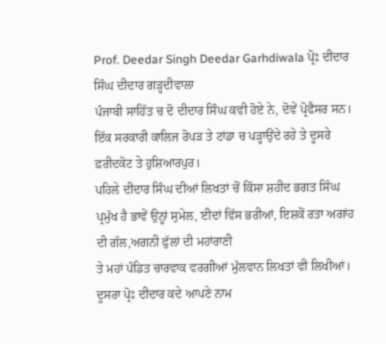Prof. Deedar Singh Deedar Garhdiwala ਪ੍ਰੋਃ ਦੀਦਾਰ ਸਿੰਘ ਦੀਦਾਰ ਗੜ੍ਹਦੀਵਾਲਾ
ਪੰਜਾਬੀ ਸਾਹਿੱਤ ਚ ਦੋ ਦੀਦਾਰ ਸਿੰਘ ਕਵੀ ਹੋਏ ਨੇ, ਦੋਵੇਂ ਪ੍ਰੋਫੈਸਰ ਸਨ। ਇੱਕ ਸਰਕਾਰੀ ਕਾਲਿਜ ਰੋਪੜ ਤੇ ਟਾਂਡਾ ਚ ਪੜ੍ਹਾਉਂਦੇ ਰਹੇ ਤੇ ਦੂਸਰੇ ਫ਼ਰੀਦਕੋਟ ਤੇ ਹੁਸ਼ਿਆਰਪੁਰ।
ਪਹਿਲੇ ਦੀਦਾਰ ਸਿੰਘ ਦੀਆਂ ਲਿਖਤਾਂ ਚੋਂ ਕਿੱਸਾ ਸ਼ਹੀਦ ਭਗਤ ਸਿੰਘ ਪ੍ਰਮੁੱਖ ਹੈ ਭਾਵੇਂ ਉਨ੍ਹਾਂ ਸੁਮੇਲ, ਈਦਾਂ ਵਿੱਸ ਭਰੀਆਂ, ਇਸ਼ਕੋਂ ਰਤਾ ਅਗਾਂਹ ਦੀ ਗੱਲ,ਅਗਨੀ ਫੁੱਲਾਂ ਦੀ ਮਹਾਂਰਾਣੀ
ਤੇ ਮਹਾਂ ਪੰਡਿਤ ਚਾਰਵਾਕ ਵਰਗੀਆਂ ਮੁੱਲਵਾਨ ਲਿਖਤਾਂ ਵੀ ਲਿਖੀਆਂ।
ਦੂਸਰਾ ਪ੍ਰੋਃ ਦੀਦਾਰ ਕਦੇ ਆਪਣੇ ਨਾਮ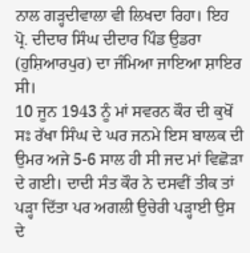ਨਾਲ ਗੜ੍ਹਦੀਵਾਲਾ ਵੀ ਲਿਖਦਾ ਰਿਹਾ। ਇਹ ਪ੍ਰੋ. ਦੀਦਾਰ ਸਿੰਘ ਦੀਦਾਰ ਪਿੰਡ ਉਡਰਾ (ਹੁਸ਼ਿਆਰਪੁਰ) ਦਾ ਜੰਮਿਆ ਜਾਇਆ ਸ਼ਾਇਰ ਸੀ।
10 ਜੂਨ 1943 ਨੂੰ ਮਾਂ ਸਵਰਨ ਕੌਰ ਦੀ ਕੁਖੋਂ ਸਃ ਰੱਖਾ ਸਿੰਘ ਦੇ ਘਰ ਜਨਮੇ ਇਸ ਬਾਲਕ ਦੀ ਉਮਰ ਅਜੇ 5-6 ਸਾਲ ਹੀ ਸੀ ਜਦ ਮਾਂ ਵਿਛੋੜਾ ਦੇ ਗਈ। ਦਾਦੀ ਸੰਤ ਕੌਰ ਨੇ ਦਸਵੀਂ ਤੀਕ ਤਾਂ ਪੜ੍ਹਾ ਦਿੱਤਾ ਪਰ ਅਗਲੀ ਉਚੇਰੀ ਪੜ੍ਹਾਈ ਉਸ ਦੇ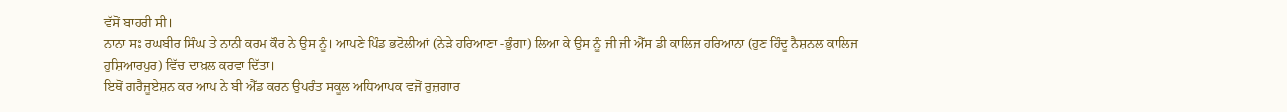ਵੱਸੋਂ ਬਾਹਰੀ ਸੀ।
ਨਾਨਾ ਸਃ ਰਘਬੀਰ ਸਿੰਘ ਤੇ ਨਾਨੀ ਕਰਮ ਕੌਰ ਨੇ ਉਸ ਨੂੰ। ਆਪਣੇ ਪਿੰਡ ਭਟੋਲੀਆਂ (ਨੇੜੇ ਹਰਿਆਣਾ -ਭੁੰਗਾ) ਲਿਆ ਕੇ ਉਸ ਨੂੰ ਜੀ ਜੀ ਐੱਸ ਡੀ ਕਾਲਿਜ ਹਰਿਆਨਾ (ਹੁਣ ਹਿੰਦੂ ਨੈਸ਼ਨਲ ਕਾਲਿਜ ਹੁਸ਼ਿਆਰਪੁਰ) ਵਿੱਚ ਦਾਖ਼ਲ ਕਰਵਾ ਦਿੱਤਾ।
ਇਥੋਂ ਗਰੈਜੂਏਸ਼ਨ ਕਰ ਆਪ ਨੇ ਬੀ ਐੱਡ ਕਰਨ ਉਪਰੰਤ ਸਕੂਲ ਅਧਿਆਪਕ ਵਜੋਂ ਰੁਜ਼ਗਾਰ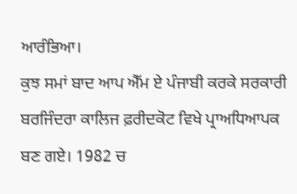ਆਰੰਭਿਆ।
ਕੁਝ ਸਮਾਂ ਬਾਦ ਆਪ ਐੱਮ ਏ ਪੰਜਾਬੀ ਕਰਕੇ ਸਰਕਾਰੀ ਬਰਜਿੰਦਰਾ ਕਾਲਿਜ ਫ਼ਰੀਦਕੋਟ ਵਿਖੇ ਪ੍ਰਾਅਧਿਆਪਕ ਬਣ ਗਏ। 1982 ਚ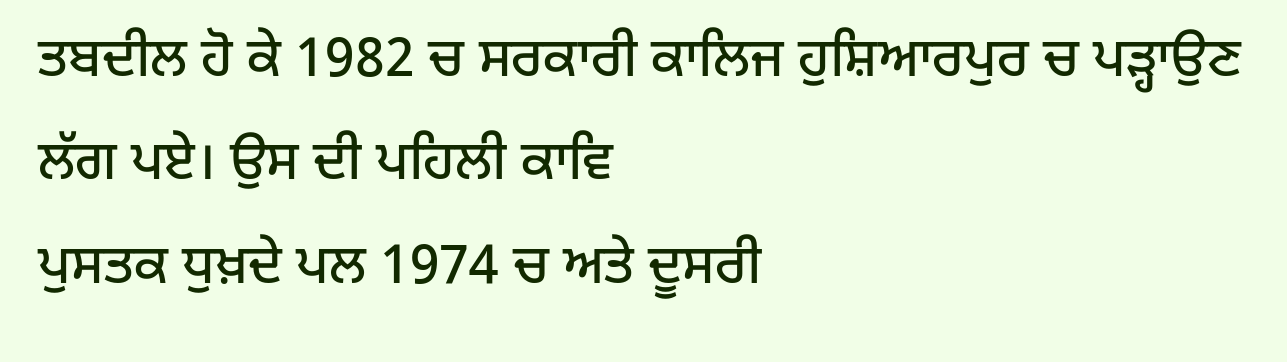ਤਬਦੀਲ ਹੋ ਕੇ 1982 ਚ ਸਰਕਾਰੀ ਕਾਲਿਜ ਹੁਸ਼ਿਆਰਪੁਰ ਚ ਪੜ੍ਹਾਉਣ ਲੱਗ ਪਏ। ਉਸ ਦੀ ਪਹਿਲੀ ਕਾਵਿ
ਪੁਸਤਕ ਧੁਖ਼ਦੇ ਪਲ 1974 ਚ ਅਤੇ ਦੂਸਰੀ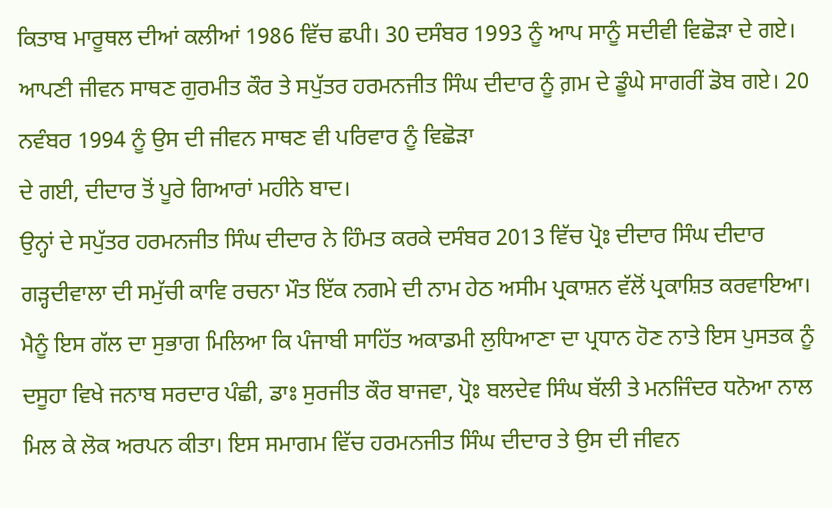ਕਿਤਾਬ ਮਾਰੂਥਲ ਦੀਆਂ ਕਲੀਆਂ 1986 ਵਿੱਚ ਛਪੀ। 30 ਦਸੰਬਰ 1993 ਨੂੰ ਆਪ ਸਾਨੂੰ ਸਦੀਵੀ ਵਿਛੋੜਾ ਦੇ ਗਏ। ਆਪਣੀ ਜੀਵਨ ਸਾਥਣ ਗੁਰਮੀਤ ਕੌਰ ਤੇ ਸਪੁੱਤਰ ਹਰਮਨਜੀਤ ਸਿੰਘ ਦੀਦਾਰ ਨੂੰ ਗ਼ਮ ਦੇ ਡੂੰਘੇ ਸਾਗਰੀਂ ਡੋਬ ਗਏ। 20 ਨਵੰਬਰ 1994 ਨੂੰ ਉਸ ਦੀ ਜੀਵਨ ਸਾਥਣ ਵੀ ਪਰਿਵਾਰ ਨੂੰ ਵਿਛੋੜਾ
ਦੇ ਗਈ, ਦੀਦਾਰ ਤੋਂ ਪੂਰੇ ਗਿਆਰਾਂ ਮਹੀਨੇ ਬਾਦ।
ਉਨ੍ਹਾਂ ਦੇ ਸਪੁੱਤਰ ਹਰਮਨਜੀਤ ਸਿੰਘ ਦੀਦਾਰ ਨੇ ਹਿੰਮਤ ਕਰਕੇ ਦਸੰਬਰ 2013 ਵਿੱਚ ਪ੍ਰੋਃ ਦੀਦਾਰ ਸਿੰਘ ਦੀਦਾਰ ਗੜ੍ਹਦੀਵਾਲਾ ਦੀ ਸਮੁੱਚੀ ਕਾਵਿ ਰਚਨਾ ਮੌਤ ਇੱਕ ਨਗਮੇ ਦੀ ਨਾਮ ਹੇਠ ਅਸੀਮ ਪ੍ਰਕਾਸ਼ਨ ਵੱਲੋਂ ਪ੍ਰਕਾਸ਼ਿਤ ਕਰਵਾਇਆ।
ਮੈਨੂੰ ਇਸ ਗੱਲ ਦਾ ਸੁਭਾਗ ਮਿਲਿਆ ਕਿ ਪੰਜਾਬੀ ਸਾਹਿੱਤ ਅਕਾਡਮੀ ਲੁਧਿਆਣਾ ਦਾ ਪ੍ਰਧਾਨ ਹੋਣ ਨਾਤੇ ਇਸ ਪੁਸਤਕ ਨੂੰ ਦਸੂਹਾ ਵਿਖੇ ਜਨਾਬ ਸਰਦਾਰ ਪੰਛੀ, ਡਾਃ ਸੁਰਜੀਤ ਕੌਰ ਬਾਜਵਾ, ਪ੍ਰੋਃ ਬਲਦੇਵ ਸਿੰਘ ਬੱਲੀ ਤੇ ਮਨਜਿੰਦਰ ਧਨੋਆ ਨਾਲ
ਮਿਲ ਕੇ ਲੋਕ ਅਰਪਨ ਕੀਤਾ। ਇਸ ਸਮਾਗਮ ਵਿੱਚ ਹਰਮਨਜੀਤ ਸਿੰਘ ਦੀਦਾਰ ਤੇ ਉਸ ਦੀ ਜੀਵਨ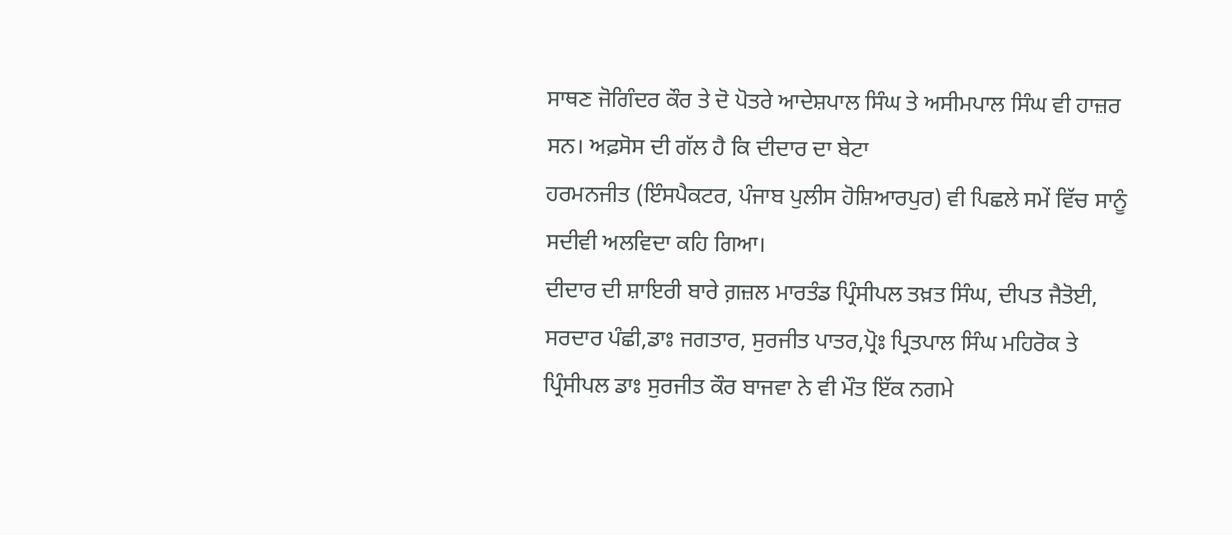ਸਾਥਣ ਜੋਗਿੰਦਰ ਕੌਰ ਤੇ ਦੋ ਪੋਤਰੇ ਆਦੇਸ਼ਪਾਲ ਸਿੰਘ ਤੇ ਅਸੀਮਪਾਲ ਸਿੰਘ ਵੀ ਹਾਜ਼ਰ ਸਨ। ਅਫ਼ਸੋਸ ਦੀ ਗੱਲ ਹੈ ਕਿ ਦੀਦਾਰ ਦਾ ਬੇਟਾ
ਹਰਮਨਜੀਤ (ਇੰਸਪੈਕਟਰ, ਪੰਜਾਬ ਪੁਲੀਸ ਹੋਸ਼ਿਆਰਪੁਰ) ਵੀ ਪਿਛਲੇ ਸਮੇਂ ਵਿੱਚ ਸਾਨੂੰ ਸਦੀਵੀ ਅਲਵਿਦਾ ਕਹਿ ਗਿਆ।
ਦੀਦਾਰ ਦੀ ਸ਼ਾਇਰੀ ਬਾਰੇ ਗ਼ਜ਼ਲ ਮਾਰਤੰਡ ਪ੍ਰਿੰਸੀਪਲ ਤਖ਼ਤ ਸਿੰਘ, ਦੀਪਤ ਜੈਤੋਈ, ਸਰਦਾਰ ਪੰਛੀ,ਡਾਃ ਜਗਤਾਰ, ਸੁਰਜੀਤ ਪਾਤਰ,ਪ੍ਰੋਃ ਪ੍ਰਿਤਪਾਲ ਸਿੰਘ ਮਹਿਰੋਕ ਤੇ ਪ੍ਰਿੰਸੀਪਲ ਡਾਃ ਸੁਰਜੀਤ ਕੌਰ ਬਾਜਵਾ ਨੇ ਵੀ ਮੌਤ ਇੱਕ ਨਗਮੇ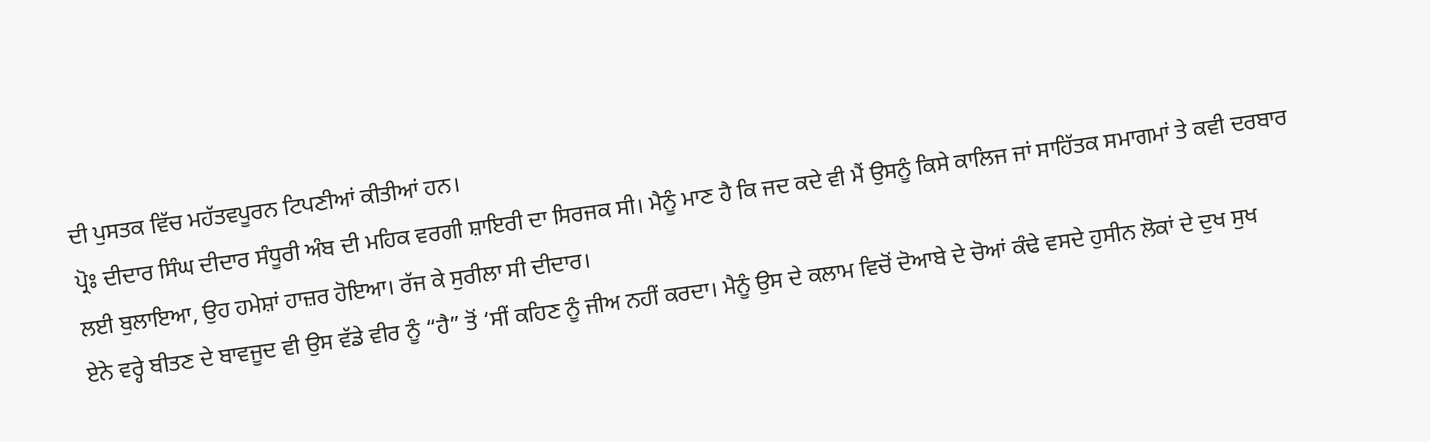ਦੀ ਪੁਸਤਕ ਵਿੱਚ ਮਹੱਤਵਪੂਰਨ ਟਿਪਣੀਆਂ ਕੀਤੀਆਂ ਹਨ।
ਪ੍ਰੋਃ ਦੀਦਾਰ ਸਿੰਘ ਦੀਦਾਰ ਸੰਧੂਰੀ ਅੰਬ ਦੀ ਮਹਿਕ ਵਰਗੀ ਸ਼ਾਇਰੀ ਦਾ ਸਿਰਜਕ ਸੀ। ਮੈਨੂੰ ਮਾਣ ਹੈ ਕਿ ਜਦ ਕਦੇ ਵੀ ਮੈਂ ਉਸਨੂੰ ਕਿਸੇ ਕਾਲਿਜ ਜਾਂ ਸਾਹਿੱਤਕ ਸਮਾਗਮਾਂ ਤੇ ਕਵੀ ਦਰਬਾਰ ਲਈ ਬੁਲਾਇਆ, ਉਹ ਹਮੇਸ਼ਾਂ ਹਾਜ਼ਰ ਹੋਇਆ। ਰੱਜ ਕੇ ਸੁਰੀਲਾ ਸੀ ਦੀਦਾਰ।
ਏਨੇ ਵਰ੍ਹੇ ਬੀਤਣ ਦੇ ਬਾਵਜੂਦ ਵੀ ਉਸ ਵੱਡੇ ਵੀਰ ਨੂੰ “ਹੈ” ਤੋਂ ‘ਸੀਂ ਕਹਿਣ ਨੂੰ ਜੀਅ ਨਹੀਂ ਕਰਦਾ। ਮੈਨੂੰ ਉਸ ਦੇ ਕਲਾਮ ਵਿਚੋਂ ਦੋਆਬੇ ਦੇ ਚੋਆਂ ਕੰਢੇ ਵਸਦੇ ਹੁਸੀਨ ਲੋਕਾਂ ਦੇ ਦੁਖ ਸੁਖ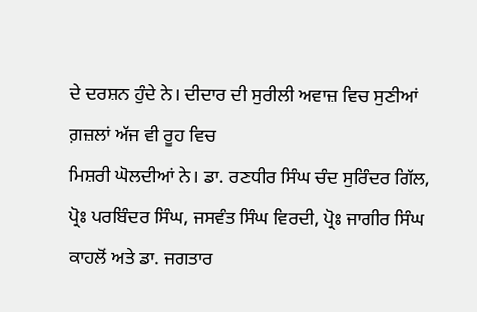ਦੇ ਦਰਸ਼ਨ ਹੁੰਦੇ ਨੇ। ਦੀਦਾਰ ਦੀ ਸੁਰੀਲੀ ਅਵਾਜ਼ ਵਿਚ ਸੁਣੀਆਂ ਗ਼ਜ਼ਲਾਂ ਅੱਜ ਵੀ ਰੂਹ ਵਿਚ
ਮਿਸ਼ਰੀ ਘੋਲਦੀਆਂ ਨੇ। ਡਾ. ਰਣਧੀਰ ਸਿੰਘ ਚੰਦ ਸੁਰਿੰਦਰ ਗਿੱਲ, ਪ੍ਰੋਃ ਪਰਬਿੰਦਰ ਸਿੰਘ, ਜਸਵੰਤ ਸਿੰਘ ਵਿਰਦੀ, ਪ੍ਰੋਃ ਜਾਗੀਰ ਸਿੰਘ ਕਾਹਲੋਂ ਅਤੇ ਡਾ. ਜਗਤਾਰ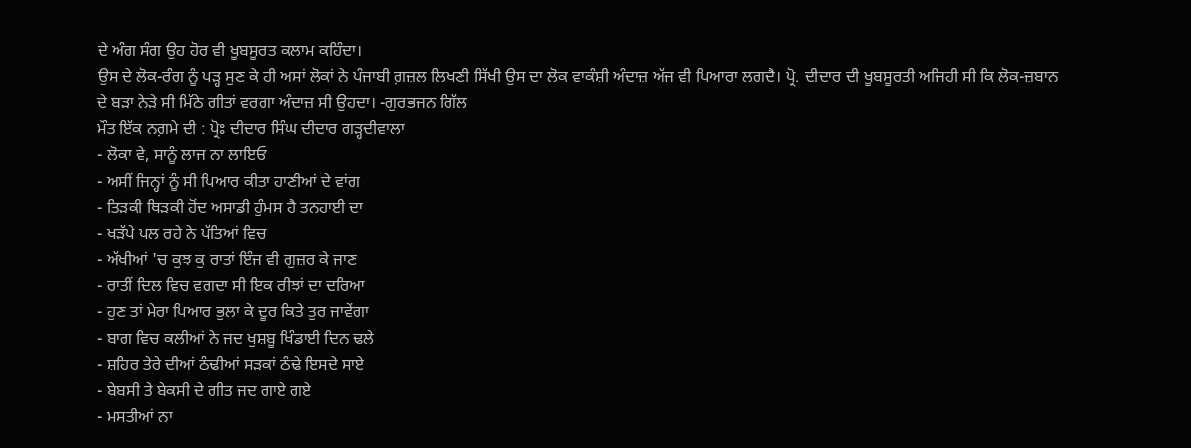ਦੇ ਅੰਗ ਸੰਗ ਉਹ ਹੋਰ ਵੀ ਖੂਬਸੂਰਤ ਕਲਾਮ ਕਹਿੰਦਾ।
ਉਸ ਦੇ ਲੋਕ-ਰੰਗ ਨੂੰ ਪੜ੍ਹ ਸੁਣ ਕੇ ਹੀ ਅਸਾਂ ਲੋਕਾਂ ਨੇ ਪੰਜਾਬੀ ਗ਼ਜ਼ਲ ਲਿਖਣੀ ਸਿੱਖੀ ਉਸ ਦਾ ਲੋਕ ਵਾਕੰਸ਼ੀ ਅੰਦਾਜ਼ ਅੱਜ ਵੀ ਪਿਆਰਾ ਲਗਦੈ। ਪ੍ਰੋ. ਦੀਦਾਰ ਦੀ ਖੂਬਸੂਰਤੀ ਅਜਿਹੀ ਸੀ ਕਿ ਲੋਕ-ਜ਼ਬਾਨ ਦੇ ਬੜਾ ਨੇੜੇ ਸੀ ਮਿੱਠੇ ਗੀਤਾਂ ਵਰਗਾ ਅੰਦਾਜ਼ ਸੀ ਉਹਦਾ। -ਗੁਰਭਜਨ ਗਿੱਲ
ਮੌਤ ਇੱਕ ਨਗ਼ਮੇ ਦੀ : ਪ੍ਰੋਃ ਦੀਦਾਰ ਸਿੰਘ ਦੀਦਾਰ ਗੜ੍ਹਦੀਵਾਲਾ
- ਲੋਕਾ ਵੇ, ਸਾਨੂੰ ਲਾਜ ਨਾ ਲਾਇਓ
- ਅਸੀਂ ਜਿਨ੍ਹਾਂ ਨੂੰ ਸੀ ਪਿਆਰ ਕੀਤਾ ਹਾਣੀਆਂ ਦੇ ਵਾਂਗ
- ਤਿੜਕੀ ਥਿੜਕੀ ਹੋਂਦ ਅਸਾਡੀ ਹੁੰਮਸ ਹੈ ਤਨਹਾਈ ਦਾ
- ਖੜੱਪੇ ਪਲ ਰਹੇ ਨੇ ਪੱਤਿਆਂ ਵਿਚ
- ਅੱਖੀਆਂ 'ਚ ਕੁਝ ਕੁ ਰਾਤਾਂ ਇੰਜ ਵੀ ਗੁਜ਼ਰ ਕੇ ਜਾਣ
- ਰਾਤੀਂ ਦਿਲ ਵਿਚ ਵਗਦਾ ਸੀ ਇਕ ਰੀਝਾਂ ਦਾ ਦਰਿਆ
- ਹੁਣ ਤਾਂ ਮੇਰਾ ਪਿਆਰ ਭੁਲਾ ਕੇ ਦੂਰ ਕਿਤੇ ਤੁਰ ਜਾਵੇਂਗਾ
- ਬਾਗ ਵਿਚ ਕਲੀਆਂ ਨੇ ਜਦ ਖੁਸ਼ਬੂ ਖਿੰਡਾਈ ਦਿਨ ਢਲੇ
- ਸ਼ਹਿਰ ਤੇਰੇ ਦੀਆਂ ਠੰਢੀਆਂ ਸੜਕਾਂ ਠੰਢੇ ਇਸਦੇ ਸਾਏ
- ਬੇਬਸੀ ਤੇ ਬੇਕਸੀ ਦੇ ਗੀਤ ਜਦ ਗਾਏ ਗਏ
- ਮਸਤੀਆਂ ਨਾ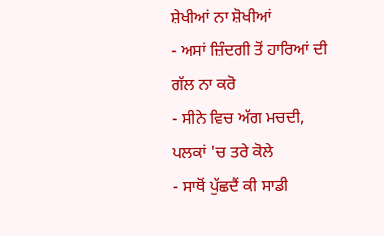ਸ਼ੇਖੀਆਂ ਨਾ ਸ਼ੋਖੀਆਂ
- ਅਸਾਂ ਜ਼ਿੰਦਗੀ ਤੋਂ ਹਾਰਿਆਂ ਦੀ ਗੱਲ ਨਾ ਕਰੋ
- ਸੀਨੇ ਵਿਚ ਅੱਗ ਮਚਦੀ, ਪਲਕਾਂ 'ਚ ਤਰੇ ਕੋਲੇ
- ਸਾਥੋਂ ਪੁੱਛਦੈਂ ਕੀ ਸਾਡੀ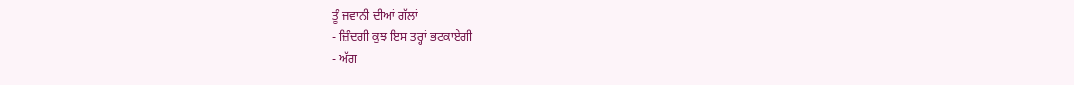ਤੂੰ ਜਵਾਨੀ ਦੀਆਂ ਗੱਲਾਂ
- ਜ਼ਿੰਦਗੀ ਕੁਝ ਇਸ ਤਰ੍ਹਾਂ ਭਟਕਾਏਗੀ
- ਅੱਗ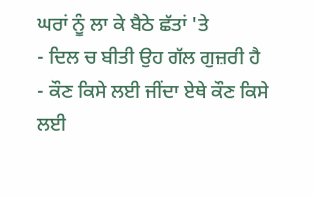ਘਰਾਂ ਨੂੰ ਲਾ ਕੇ ਬੈਠੇ ਛੱਤਾਂ 'ਤੇ
- ਦਿਲ ਚ ਬੀਤੀ ਉਹ ਗੱਲ ਗੁਜ਼ਰੀ ਹੈ
- ਕੌਣ ਕਿਸੇ ਲਈ ਜੀਂਦਾ ਏਥੇ ਕੌਣ ਕਿਸੇ ਲਈ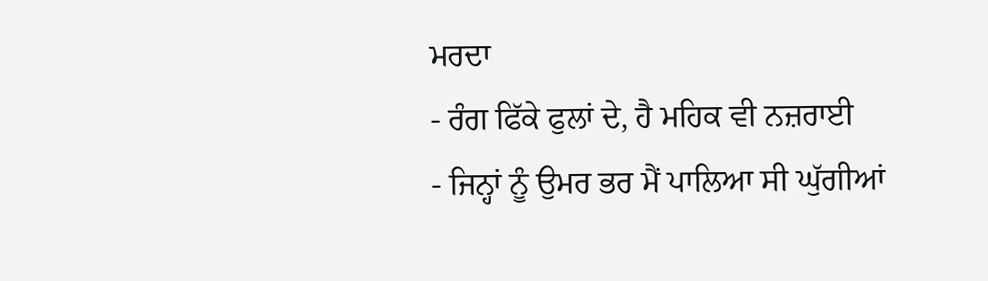ਮਰਦਾ
- ਰੰਗ ਫਿੱਕੇ ਫੁਲਾਂ ਦੇ, ਹੈ ਮਹਿਕ ਵੀ ਨਜ਼ਰਾਈ
- ਜਿਨ੍ਹਾਂ ਨੂੰ ਉਮਰ ਭਰ ਮੈਂ ਪਾਲਿਆ ਸੀ ਘੁੱਗੀਆਂ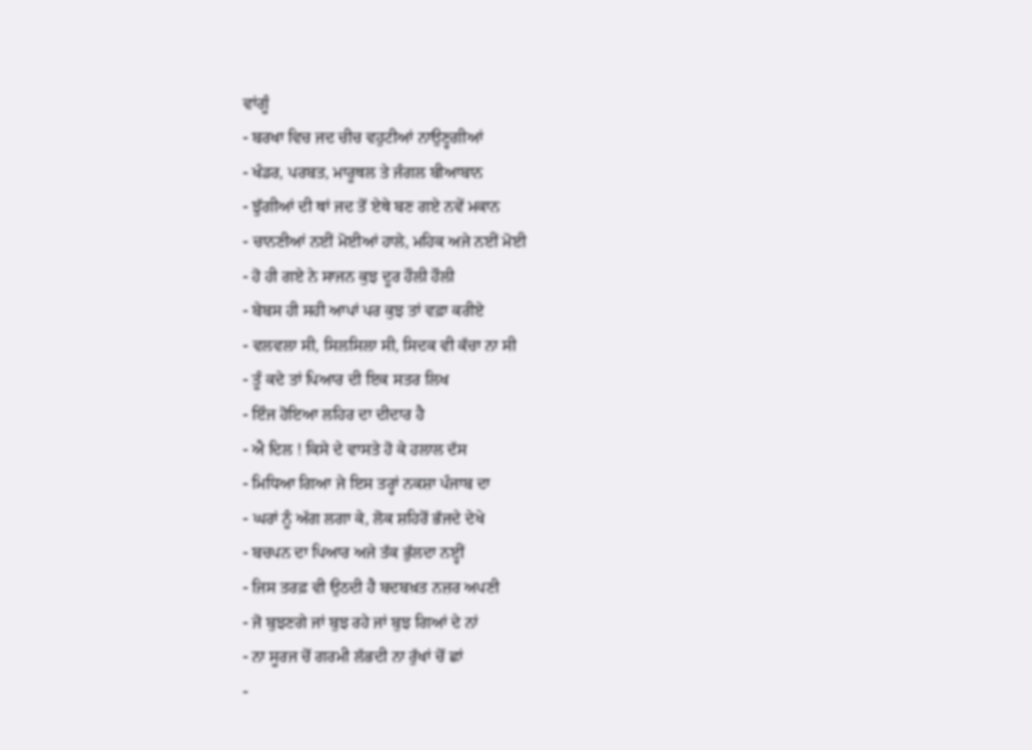ਵਾਂਗੂੰ
- ਬਰਖਾ ਵਿਚ ਜਦ ਚੀਚ ਵਹੁਟੀਆਂ ਨਾਉਣ੍ਹਗੀਆਂ
- ਖੰਡਰ, ਪਰਬਤ, ਮਾਰੂਥਲ ਤੇ ਜੰਗਲ ਬੀਆਬਾਨ
- ਝੁੱਗੀਆਂ ਦੀ ਥਾਂ ਜਦ ਤੋਂ ਏਥੇ ਬਣ ਗਏ ਨਵੇਂ ਮਕਾਨ
- ਚਾਨਣੀਆਂ ਨਈਂ ਮੋਈਆਂ ਹਾਲੇ, ਮਹਿਕ ਅਜੇ ਨਈਂ ਮੋਈ
- ਹੋ ਹੀ ਗਏ ਨੇ ਸਾਜਨ ਕੁਝ ਦੂਰ ਹੌਲੀ ਹੌਲੀ
- ਬੇਬਸ ਹੀ ਸਹੀ ਆਪਾਂ ਪਰ ਕੁਝ ਤਾਂ ਵਫ਼ਾ ਕਰੀਏ
- ਵਲਵਲਾ ਸੀ, ਸਿਲਸਿਲਾ ਸੀ, ਸਿਦਕ ਵੀ ਕੱਚਾ ਨਾ ਸੀ
- ਤੂੰ ਕਦੇ ਤਾਂ ਪਿਆਰ ਦੀ ਇਕ ਸਤਰ ਲਿਖ
- ਇੰਜ ਹੋਇਆ ਲਹਿਰ ਦਾ ਦੀਦਾਰ ਹੈ
- ਐ ਦਿਲ ! ਕਿਸੇ ਦੇ ਵਾਸਤੇ ਹੋ ਕੇ ਹਲਾਲ ਦੱਸ
- ਮਿਧਿਆ ਗਿਆ ਜੇ ਇਸ ਤਰ੍ਹਾਂ ਨਕਸ਼ਾ ਪੰਜਾਬ ਦਾ
- ਘਰਾਂ ਨੂੰ ਅੱਗ ਲਗਾ ਕੇ, ਲੋਕ ਸ਼ਹਿਰੋਂ ਭੱਜਦੇ ਦੇਖੇ
- ਬਚਪਨ ਦਾ ਪਿਆਰ ਅਜੇ ਤੱਕ ਭੁੱਲਦਾ ਨੲ੍ਹੀਂ
- ਜਿਸ ਤਰਫ਼ ਵੀ ਉਠਦੀ ਹੈ ਬਦਬਖ਼ਤ ਨਜ਼ਰ ਅਪਣੀ
- ਜੋ ਬੁਝਣਗੇ ਜਾਂ ਬੁਝ ਰਹੇ ਜਾਂ ਬੁਝ ਗਿਆਂ ਦੇ ਨਾਂ
- ਨਾ ਸੂਰਜ ਚੋਂ ਗਰਮੀ ਲੱਭਦੀ ਨਾ ਰੁੱਖਾਂ ਚੋਂ ਛਾਂ
-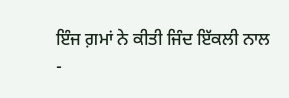ਇੰਜ ਗ਼ਮਾਂ ਨੇ ਕੀਤੀ ਜਿੰਦ ਇੱਕਲੀ ਨਾਲ
-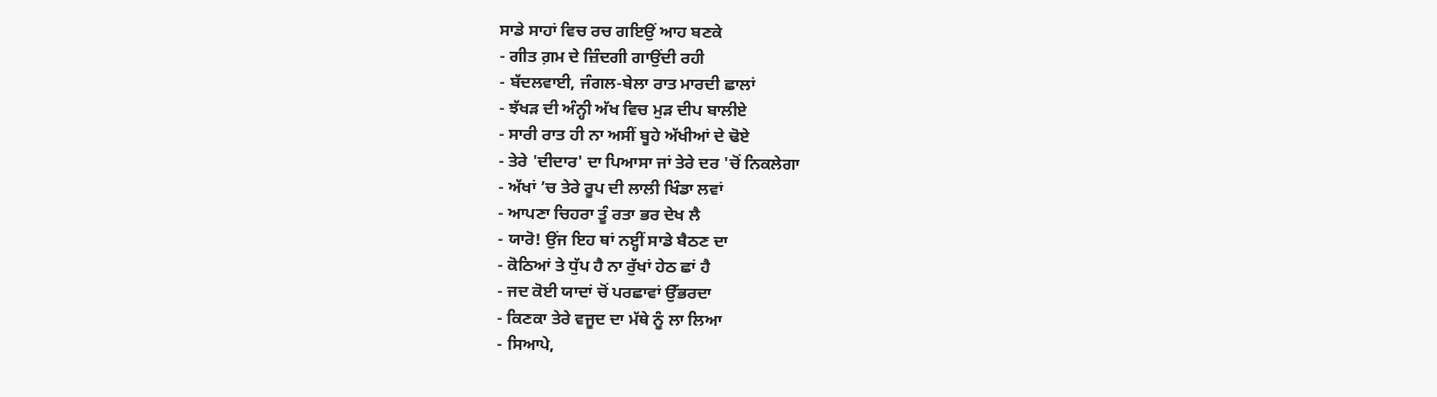ਸਾਡੇ ਸਾਹਾਂ ਵਿਚ ਰਚ ਗਇਉਂ ਆਹ ਬਣਕੇ
- ਗੀਤ ਗ਼ਮ ਦੇ ਜ਼ਿੰਦਗੀ ਗਾਉਂਦੀ ਰਹੀ
- ਬੱਦਲਵਾਈ, ਜੰਗਲ-ਬੇਲਾ ਰਾਤ ਮਾਰਦੀ ਛਾਲਾਂ
- ਝੱਖੜ ਦੀ ਅੰਨ੍ਹੀ ਅੱਖ ਵਿਚ ਮੁੜ ਦੀਪ ਬਾਲੀਏ
- ਸਾਰੀ ਰਾਤ ਹੀ ਨਾ ਅਸੀਂ ਬੂਹੇ ਅੱਖੀਆਂ ਦੇ ਢੋਏ
- ਤੇਰੇ 'ਦੀਦਾਰ' ਦਾ ਪਿਆਸਾ ਜਾਂ ਤੇਰੇ ਦਰ 'ਚੋਂ ਨਿਕਲੇਗਾ
- ਅੱਖਾਂ ’ਚ ਤੇਰੇ ਰੂਪ ਦੀ ਲਾਲੀ ਖਿੰਡਾ ਲਵਾਂ
- ਆਪਣਾ ਚਿਹਰਾ ਤੂੰ ਰਤਾ ਭਰ ਦੇਖ ਲੈ
- ਯਾਰੋ! ਉਂਜ ਇਹ ਥਾਂ ਨੲ੍ਹੀਂ ਸਾਡੇ ਬੈਠਣ ਦਾ
- ਕੋਠਿਆਂ ਤੇ ਧੁੱਪ ਹੈ ਨਾ ਰੁੱਖਾਂ ਹੇਠ ਛਾਂ ਹੈ
- ਜਦ ਕੋਈ ਯਾਦਾਂ ਚੋਂ ਪਰਛਾਵਾਂ ਉੱਭਰਦਾ
- ਕਿਣਕਾ ਤੇਰੇ ਵਜੂਦ ਦਾ ਮੱਥੇ ਨੂੰ ਲਾ ਲਿਆ
- ਸਿਆਪੇ,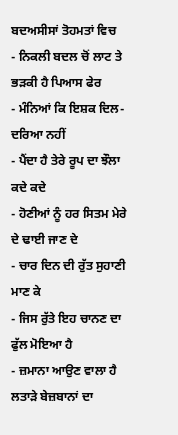ਬਦਅਸੀਸਾਂ ਤੋਹਮਤਾਂ ਵਿਚ
- ਨਿਕਲੀ ਬਦਲ ਚੋਂ ਲਾਟ ਤੇ ਭੜਕੀ ਹੈ ਪਿਆਸ ਫੇਰ
- ਮੰਨਿਆਂ ਕਿ ਇਸ਼ਕ ਦਿਲ-ਦਰਿਆ ਨਹੀਂ
- ਪੈਂਦਾ ਹੈ ਤੇਰੇ ਰੂਪ ਦਾ ਝੌਲਾ ਕਦੇ ਕਦੇ
- ਹੋਣੀਆਂ ਨੂੰ ਹਰ ਸਿਤਮ ਮੇਰੇ ਦੇ ਢਾਈ ਜਾਣ ਦੇ
- ਚਾਰ ਦਿਨ ਦੀ ਰੁੱਤ ਸੁਹਾਣੀ ਮਾਣ ਕੇ
- ਜਿਸ ਰੁੱਤੇ ਇਹ ਚਾਨਣ ਦਾ ਫੁੱਲ ਮੋਇਆ ਹੈ
- ਜ਼ਮਾਨਾ ਆਉਣ ਵਾਲਾ ਹੈ ਲਤਾੜੇ ਬੇਜ਼ਬਾਨਾਂ ਦਾ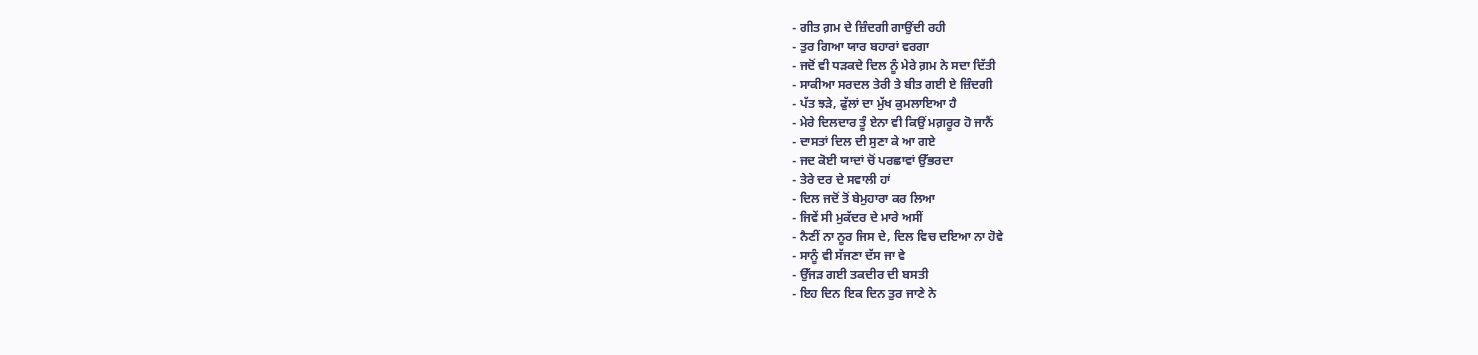- ਗੀਤ ਗ਼ਮ ਦੇ ਜ਼ਿੰਦਗੀ ਗਾਉਂਦੀ ਰਹੀ
- ਤੁਰ ਗਿਆ ਯਾਰ ਬਹਾਰਾਂ ਵਰਗਾ
- ਜਦੋਂ ਵੀ ਧੜਕਦੇ ਦਿਲ ਨੂੰ ਮੇਰੇ ਗ਼ਮ ਨੇ ਸਦਾ ਦਿੱਤੀ
- ਸਾਕੀਆ ਸਰਦਲ ਤੇਰੀ ਤੇ ਬੀਤ ਗਈ ਏ ਜ਼ਿੰਦਗੀ
- ਪੱਤ ਝੜੇ, ਫੁੱਲਾਂ ਦਾ ਮੁੱਖ ਕੁਮਲਾਇਆ ਹੈ
- ਮੇਰੇ ਦਿਲਦਾਰ ਤੂੰ ਏਨਾ ਵੀ ਕਿਉਂ ਮਗ਼ਰੂਰ ਹੋ ਜਾਨੈਂ
- ਦਾਸਤਾਂ ਦਿਲ ਦੀ ਸੁਣਾ ਕੇ ਆ ਗਏ
- ਜਦ ਕੋਈ ਯਾਦਾਂ ਚੋਂ ਪਰਛਾਵਾਂ ਉੱਭਰਦਾ
- ਤੇਰੇ ਦਰ ਦੇ ਸਵਾਲੀ ਹਾਂ
- ਦਿਲ ਜਦੋਂ ਤੋਂ ਬੇਮੁਹਾਰਾ ਕਰ ਲਿਆ
- ਜਿਵੇਂ ਸੀ ਮੁਕੱਦਰ ਦੇ ਮਾਰੇ ਅਸੀਂ
- ਨੈਣੀਂ ਨਾ ਨੂਰ ਜਿਸ ਦੇ, ਦਿਲ ਵਿਚ ਦਇਆ ਨਾ ਹੋਵੇ
- ਸਾਨੂੰ ਵੀ ਸੱਜਣਾ ਦੱਸ ਜਾ ਵੇ
- ਉੱਜੜ ਗਈ ਤਕਦੀਰ ਦੀ ਬਸਤੀ
- ਇਹ ਦਿਨ ਇਕ ਦਿਨ ਤੁਰ ਜਾਣੇ ਨੇ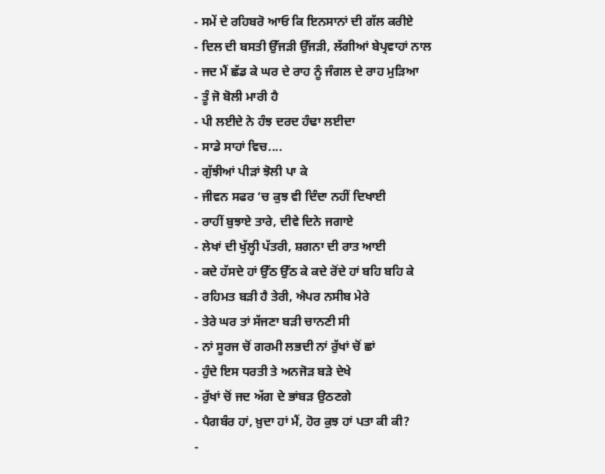- ਸਮੇਂ ਦੇ ਰਹਿਬਰੋ ਆਓ ਕਿ ਇਨਸਾਨਾਂ ਦੀ ਗੱਲ ਕਰੀਏ
- ਦਿਲ ਦੀ ਬਸਤੀ ਉੱਜੜੀ ਉੱਜੜੀ, ਲੱਗੀਆਂ ਬੇਪ੍ਰਵਾਹਾਂ ਨਾਲ
- ਜਦ ਮੈਂ ਛੱਡ ਕੇ ਘਰ ਦੇ ਰਾਹ ਨੂੰ ਜੰਗਲ ਦੇ ਰਾਹ ਮੁੜਿਆ
- ਤੂੰ ਜੋ ਬੋਲੀ ਮਾਰੀ ਹੈ
- ਪੀ ਲਈਦੇ ਨੇ ਹੰਝ ਦਰਦ ਹੰਢਾ ਲਈਦਾ
- ਸਾਡੇ ਸਾਹਾਂ ਵਿਚ....
- ਗੁੱਝੀਆਂ ਪੀੜਾਂ ਝੋਲੀ ਪਾ ਕੇ
- ਜੀਵਨ ਸਫਰ ‘ਚ ਕੁਝ ਵੀ ਦਿੰਦਾ ਨਹੀਂ ਦਿਖਾਈ
- ਰਾਹੀਂ ਬੁਝਾਏ ਤਾਰੇ, ਦੀਵੇ ਦਿਨੇ ਜਗਾਏ
- ਲੇਖਾਂ ਦੀ ਖੁੱਲ੍ਹੀ ਪੱਤਰੀ, ਸ਼ਗਨਾ ਦੀ ਰਾਤ ਆਈ
- ਕਦੇ ਹੱਸਦੇ ਹਾਂ ਉੱਠ ਉੱਠ ਕੇ ਕਦੇ ਰੋਂਦੇ ਹਾਂ ਬਹਿ ਬਹਿ ਕੇ
- ਰਹਿਮਤ ਬੜੀ ਹੈ ਤੇਰੀ, ਐਪਰ ਨਸੀਬ ਮੇਰੇ
- ਤੇਰੇ ਘਰ ਤਾਂ ਸੱਜਣਾ ਬੜੀ ਚਾਨਣੀ ਸੀ
- ਨਾਂ ਸੂਰਜ ਚੋਂ ਗਰਮੀ ਲਭਦੀ ਨਾਂ ਰੁੱਖਾਂ ਚੋਂ ਛਾਂ
- ਹੁੰਦੇ ਇਸ ਧਰਤੀ ਤੇ ਅਨਜੋੜ ਬੜੇ ਦੇਖੇ
- ਰੁੱਖਾਂ ਚੋਂ ਜਦ ਅੱਗ ਦੇ ਭਾਂਬੜ ਉਠਣਗੇ
- ਪੈਗਬੰਰ ਹਾਂ, ਖ਼ੁਦਾ ਹਾਂ ਮੈਂ, ਹੋਰ ਕੁਝ ਹਾਂ ਪਤਾ ਕੀ ਕੀ?
-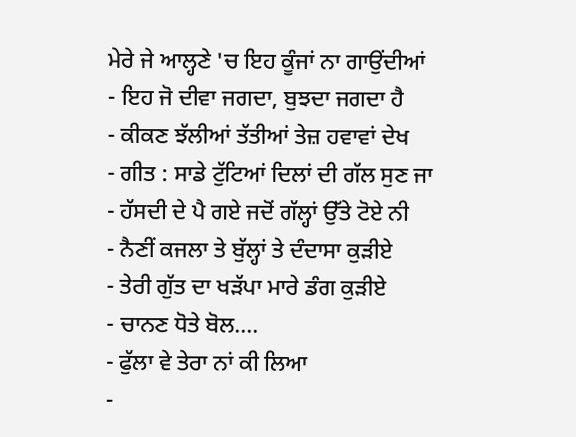ਮੇਰੇ ਜੇ ਆਲ੍ਹਣੇ 'ਚ ਇਹ ਕੂੰਜਾਂ ਨਾ ਗਾਉਂਦੀਆਂ
- ਇਹ ਜੋ ਦੀਵਾ ਜਗਦਾ, ਬੁਝਦਾ ਜਗਦਾ ਹੈ
- ਕੀਕਣ ਝੱਲੀਆਂ ਤੱਤੀਆਂ ਤੇਜ਼ ਹਵਾਵਾਂ ਦੇਖ
- ਗੀਤ : ਸਾਡੇ ਟੁੱਟਿਆਂ ਦਿਲਾਂ ਦੀ ਗੱਲ ਸੁਣ ਜਾ
- ਹੱਸਦੀ ਦੇ ਪੈ ਗਏ ਜਦੋਂ ਗੱਲ੍ਹਾਂ ਉੱਤੇ ਟੋਏ ਨੀ
- ਨੈਣੀਂ ਕਜਲਾ ਤੇ ਬੁੱਲ੍ਹਾਂ ਤੇ ਦੰਦਾਸਾ ਕੁੜੀਏ
- ਤੇਰੀ ਗੁੱਤ ਦਾ ਖੜੱਪਾ ਮਾਰੇ ਡੰਗ ਕੁੜੀਏ
- ਚਾਨਣ ਧੋਤੇ ਬੋਲ....
- ਫੁੱਲਾ ਵੇ ਤੇਰਾ ਨਾਂ ਕੀ ਲਿਆ
-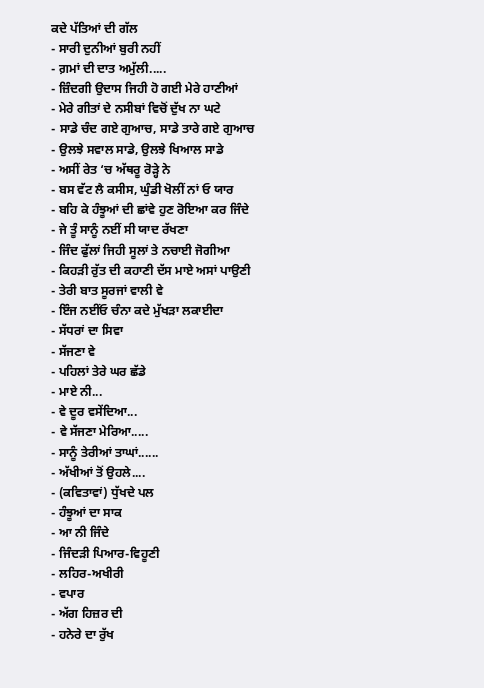ਕਦੇ ਪੱਤਿਆਂ ਦੀ ਗੱਲ
- ਸਾਰੀ ਦੁਨੀਆਂ ਬੁਰੀ ਨਹੀਂ
- ਗ਼ਮਾਂ ਦੀ ਦਾਤ ਅਮੁੱਲੀ.....
- ਜ਼ਿੰਦਗੀ ਉਦਾਸ ਜਿਹੀ ਹੋ ਗਈ ਮੇਰੇ ਹਾਣੀਆਂ
- ਮੇਰੇ ਗੀਤਾਂ ਦੇ ਨਸੀਬਾਂ ਵਿਚੋਂ ਦੁੱਖ ਨਾ ਘਟੇ
- ਸਾਡੇ ਚੰਦ ਗਏ ਗੁਆਚ, ਸਾਡੇ ਤਾਰੇ ਗਏ ਗੁਆਚ
- ਉਲਝੇ ਸਵਾਲ ਸਾਡੇ, ਉਲਝੇ ਖਿਆਲ ਸਾਡੇ
- ਅਸੀਂ ਰੇਤ ‘ਚ ਅੱਥਰੂ ਰੋੜ੍ਹੇ ਨੇ
- ਬਸ ਵੱਟ ਲੈ ਕਸੀਸ, ਘੁੰਡੀ ਖੋਲੀਂ ਨਾਂ ਓ ਯਾਰ
- ਬਹਿ ਕੇ ਹੰਝੂਆਂ ਦੀ ਛਾਂਵੇ ਹੁਣ ਰੋਇਆ ਕਰ ਜਿੰਦੇ
- ਜੇ ਤੂੰ ਸਾਨੂੰ ਨਈਂ ਸੀ ਯਾਦ ਰੱਖਣਾ
- ਜਿੰਦ ਫੁੱਲਾਂ ਜਿਹੀ ਸੂਲਾਂ ਤੇ ਨਚਾਈ ਜੋਗੀਆ
- ਕਿਹੜੀ ਰੁੱਤ ਦੀ ਕਹਾਣੀ ਦੱਸ ਮਾਏ ਅਸਾਂ ਪਾਉਣੀ
- ਤੇਰੀ ਬਾਤ ਸੂਰਜਾਂ ਵਾਲੀ ਵੇ
- ਇੰਜ ਨਈਂਓ ਚੰਨਾ ਕਦੇ ਮੁੱਖੜਾ ਲਕਾਈਦਾ
- ਸੱਧਰਾਂ ਦਾ ਸਿਵਾ
- ਸੱਜਣਾ ਵੇ
- ਪਹਿਲਾਂ ਤੇਰੇ ਘਰ ਛੱਡੇ
- ਮਾਏ ਨੀ...
- ਵੇ ਦੂਰ ਵਸੇਂਦਿਆ...
- ਵੇ ਸੱਜਣਾ ਮੇਰਿਆ.....
- ਸਾਨੂੰ ਤੇਰੀਆਂ ਤਾਘਾਂ......
- ਅੱਖੀਆਂ ਤੋਂ ਉਹਲੇ....
- (ਕਵਿਤਾਵਾਂ) ਧੁੱਖਦੇ ਪਲ
- ਹੰਝੂਆਂ ਦਾ ਸਾਕ
- ਆ ਨੀ ਜਿੰਦੇ
- ਜਿੰਦੜੀ ਪਿਆਰ-ਵਿਹੂਣੀ
- ਲਹਿਰ-ਅਖੀਰੀ
- ਵਪਾਰ
- ਅੱਗ ਹਿਜ਼ਰ ਦੀ
- ਹਨੇਰੇ ਦਾ ਰੁੱਖ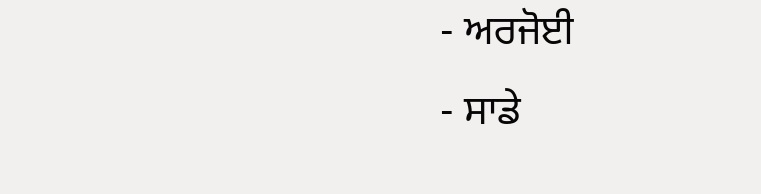- ਅਰਜੋਈ
- ਸਾਡੇ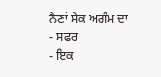ਨੈਣਾਂ ਸੇਕ ਅਗੰਮ ਦਾ
- ਸਫਰ
- ਇਕ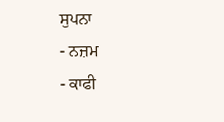ਸੁਪਨਾ
- ਨਜ਼ਮ
- ਕਾਫੀ